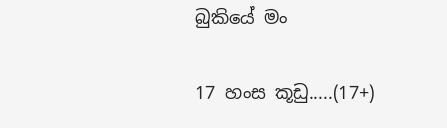බුකියේ මං

17 හංස කූඩු.....(17+)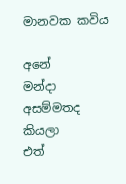මානවක කවිය

අනේ
මන්දා
අසම්මතද
කියලා
එත්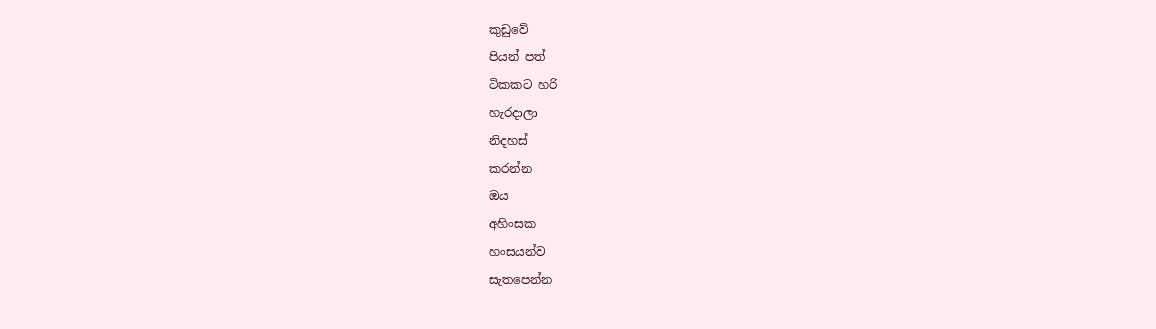කුඩුවේ
පියන් පත්
ටිකකට හරි
හැරදාලා
නිදහස්
කරන්න
ඔය
අහිංසක
හංසයන්ව
සැතපෙන්න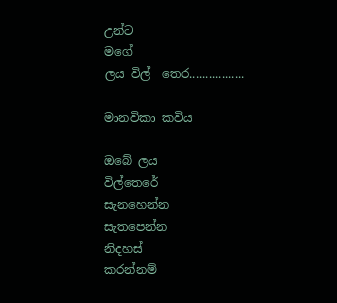උන්ට
මගේ
ලය විල්  තෙර.................

මානවිකා කවිය

ඔබේ ලය
විල්තෙරේ
සැනහෙන්න
සැතපෙන්න
නිදහස්
කරන්නම්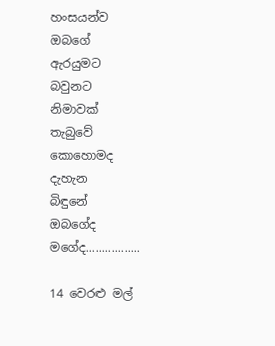හංසයන්ව
ඔබගේ
ඇරයුමට
බවුනට
නිමාවක්
තැබුවේ
කොහොමද
දැහැන
බිඳුනේ
ඔබගේද
මගේද.................

14 වෙරළු මල්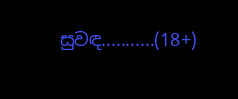සුවඳ...........(18+)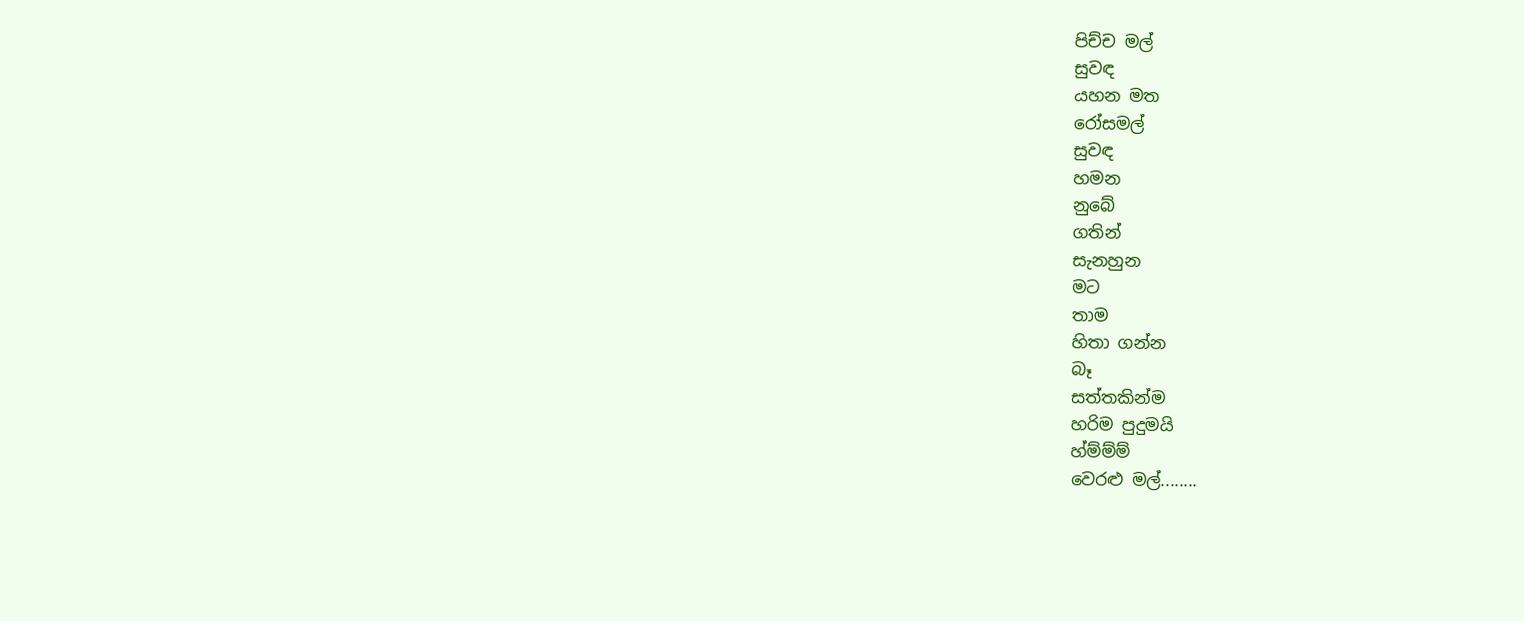පිච්ච මල්
සුවඳ
යහන මත
රෝසමල්
සුවඳ
හමන
නුබේ
ගතින්
සැනහුන
මට
තාම
හිතා ගන්න
බෑ
සත්තකින්ම
හරිම පුදුමයි
හ්ම්ම්ම්
වෙරළු මල්........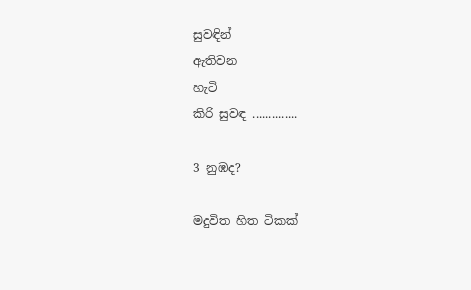සුවඳින්
ඇතිවන
හැටි
කිරි සුවඳ ..............

3 නුඹද?

මදුවිත හිත ටිකක්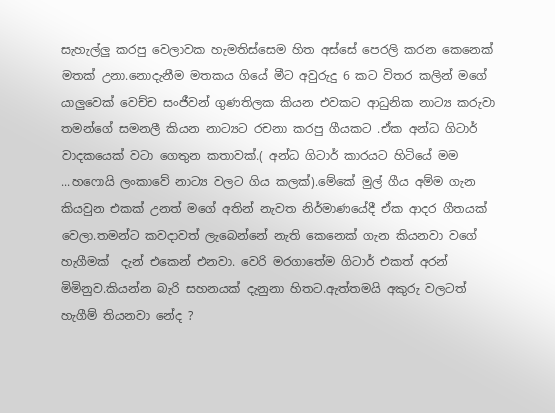සැහැල්ලු කරපු වෙලාවක හැමතිස්සෙම හිත අස්සේ පෙරලි කරන කෙනෙක් මතක් උනා.නොදැනීම මතකය ගියේ මීට අවුරුදු 6 කට විතර කලින් මගේ යාලුවෙක් වෙච්ච සංජීවන් ගුණතිලක කියන එවකට ආධුනික නාට්‍ය කරුවා තමන්ගේ සමනලී කියන නාට්‍යට රචනා කරපු ගීයකට .ඒක අන්ධ ගිටාර් වාදකයෙක් වටා ගෙතුන කතාවක්.( අන්ධ ගිටාර් කාරයට හිටියේ මම ...හෆොයි ලංකාවේ නාට්‍ය වලට ගිය කලක්).මේකේ මුල් ගීය අම්ම ගැන කියවුන එකක් උනත් මගේ අතින් නැවත නිර්මාණයේදී ඒක ආදර ගීතයක් වෙලා.තමන්ට කවදාවත් ලැබෙන්නේ නැති කෙනෙක් ගැන කියනවා වගේ හැගීමක්  දැන් එකෙන් එනවා. වෙරි මරගාතේම ගිටාර් එකත් අරන් මිමිනුව.කියන්න බැරි සහනයක් දැනුනා හිතට.ඇත්තමයි අකුරු වලටත් හැගීම් තියනවා නේද ?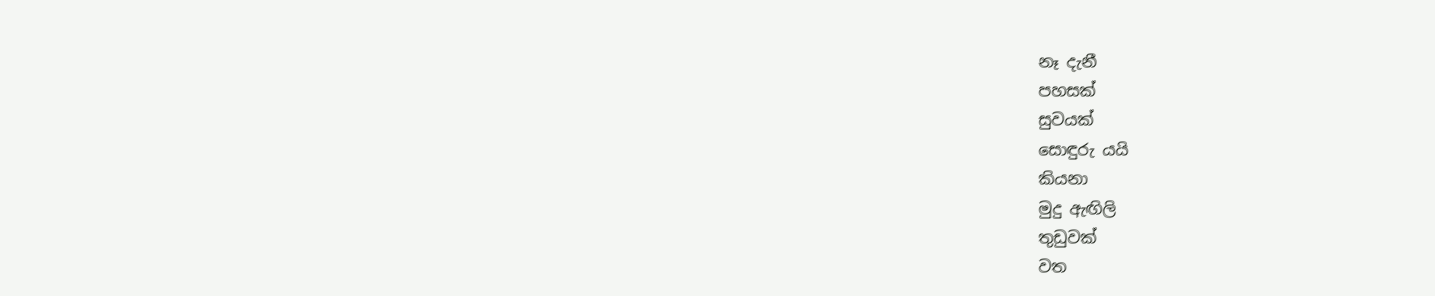නෑ දැනී
පහසක්
සුවයක්
සොඳුරු යයි
කියනා
මුදු ඇඟිලි
තුඩුවක්
වත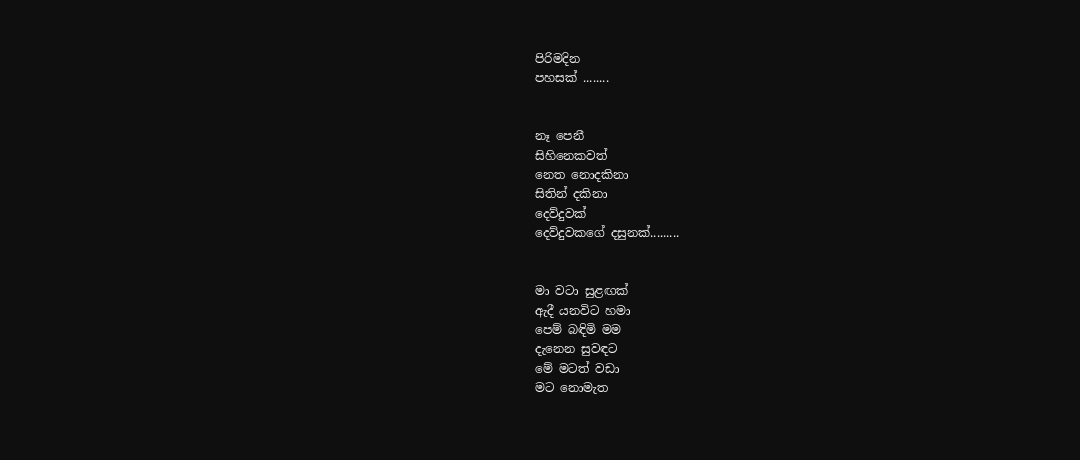පිරිමදින
පහසක් ........


නෑ පෙනී
සිහිනෙකවත්
නෙත නොදකිනා
සිතින් දකිනා
දෙව්දුවක්
දෙව්දුවකගේ දසුනක්.........


මා වටා සුළඟක්
ඇදී යනවිට හමා
පෙම් බඳිමි මම
දැනෙන සුවඳට
මේ මටත් වඩා
මට නොමැත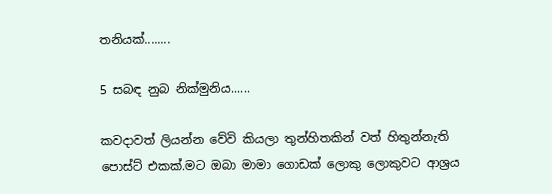තනියක්........

5 සබඳ නුබ නික්මුනිය......

කවදාවත් ලියන්න වේවි කියලා තුන්හිතකින් වත් හිතුන්නැති පොස්ට් එකක්.මට ඔබා මාමා ගොඩක් ලොකු ලොකුවට ආශ්‍රය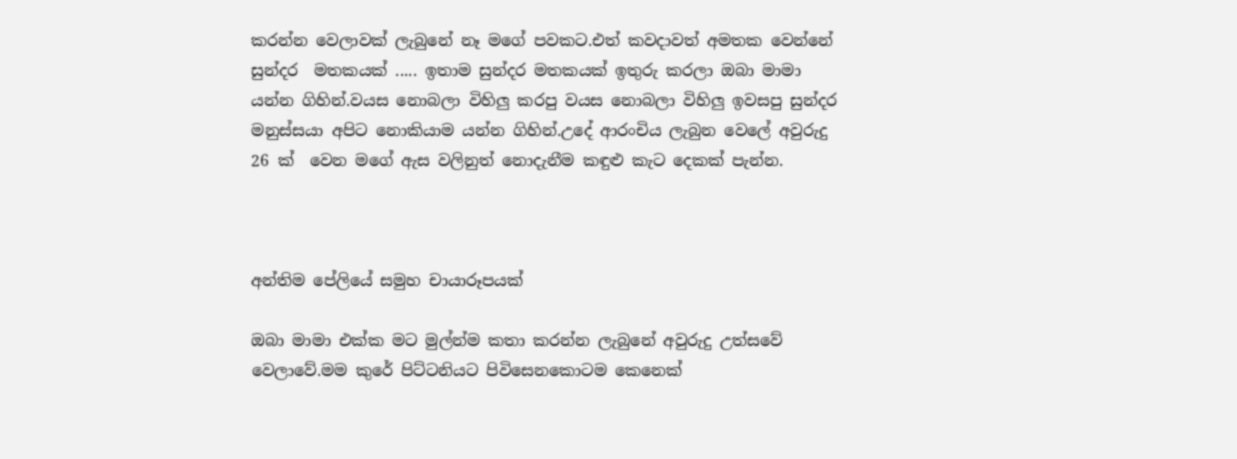කරන්න වෙලාවක් ලැබුනේ නෑ මගේ පවකට.එත් කවදාවත් අමතක වෙන්නේ සුන්දර  මතකයක් ..... ඉතාම සුන්දර මතකයක් ඉතුරු කරලා ඔබා මාමා යන්න ගිහින්.වයස නොබලා විහිලු කරපු වයස නොබලා විහිලු ඉවසපු සුන්දර මනුස්සයා අපිට නොකියාම යන්න ගිහින්.උදේ ආරංචිය ලැබුන වෙලේ අවුරුදු 26 ක්  වෙන මගේ ඇස වලිනුත් නොදැනීම කඳුළු කැට දෙකක් පැන්න.



අන්තිම පේලියේ සමුහ චායාරූපයක්

ඔබා මාමා එක්ක මට මුල්න්ම කතා කරන්න ලැබුනේ අවුරුදු උත්සවේ වෙලාවේ.මම කුරේ පිට්ටනියට පිවිසෙනකොටම කෙනෙක්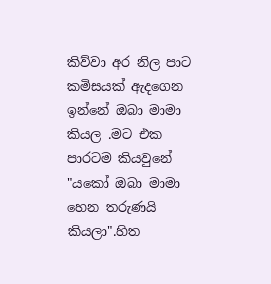කිව්වා අර නිල පාට කමිසයක් ඇදගෙන ඉන්නේ ඔබා මාමා කියල .මට එක පාරටම කියවුනේ "යකෝ ඔබා මාමා හෙන තරුණයි කියලා".හිත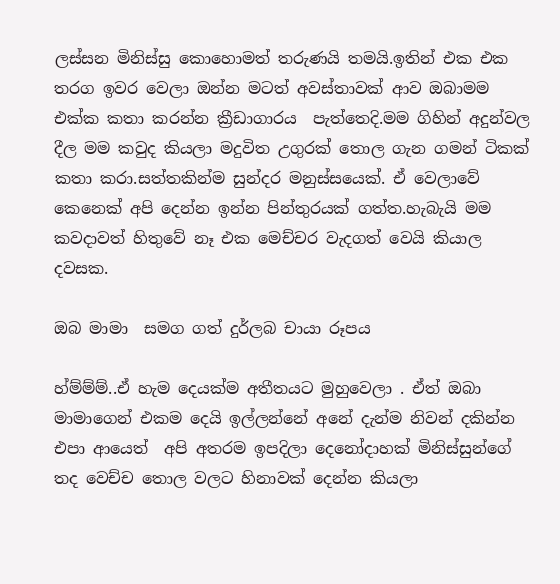ලස්සන මිනිස්සු කොහොමත් තරුණයි තමයි.ඉතින් එක එක තරග ඉවර වෙලා ඔන්න මටත් අවස්තාවක් ආව ඔබාමම එක්ක කතා කරන්න ක්‍රීඩාගාරය  පැත්තෙදි.මම ගිහින් අදුන්වල දීල මම කවුද කියලා මදුවිත උගුරක්‌ තොල ගැන ගමන් ටිකක් කතා කරා.සත්තකින්ම සුන්දර මනුස්සයෙක්. ඒ වෙලාවේ කෙනෙක් අපි දෙන්න ඉන්න පින්තුරයක් ගත්ත.හැබැයි මම කවදාවත් හිතුවේ නෑ එක මෙච්චර වැදගත් වෙයි කියාල දවසක.

ඔබ මාමා  සමග ගත් දුර්ලබ චායා රූපය

හ්ම්ම්ම්..ඒ හැම දෙයක්ම අතීතයට මුහුවෙලා . ඒත් ඔබා මාමාගෙන් එකම දෙයි ඉල්ලන්නේ අනේ දැන්ම නිවන් දකින්න එපා ආයෙත්  අපි අතරම ඉපදිලා දෙනෝදාහක් මිනිස්සුන්ගේ තද වෙච්ච තොල වලට හිනාවක්‌ දෙන්න කියලා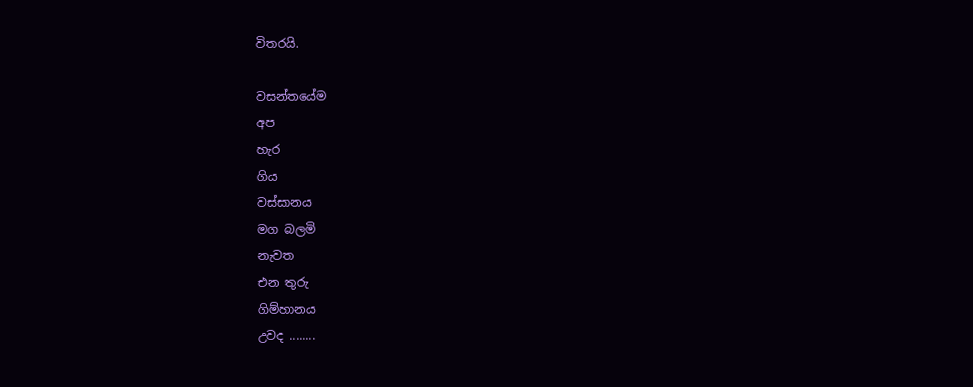විතරයි.

වසන්තයේම
අප
හැර
ගිය
වස්සානය
මග බලමි
නැවත
එන තුරු
ගිම්හානය
උවද ........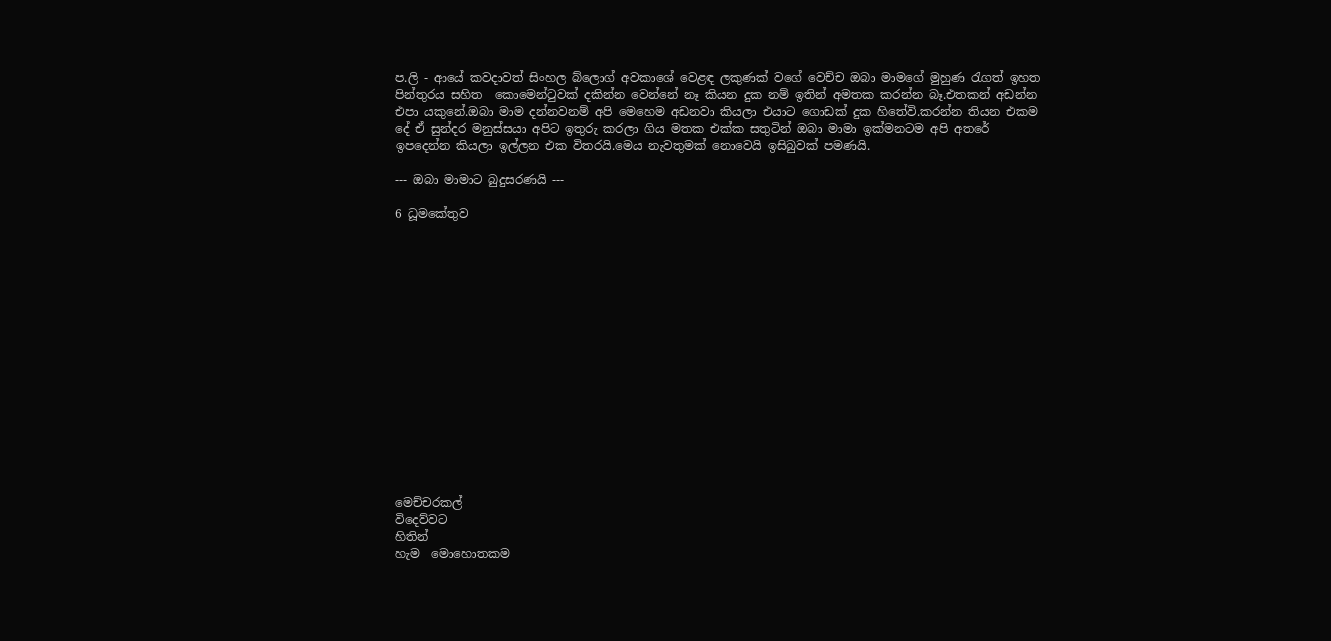ප.ලි - ආයේ කවදාවත් සිංහල බ්ලොග් අවකාශේ වෙළඳ ලකුණක් වගේ වෙච්ච ඔබා මාමගේ මුහුණ රැගත් ඉහත පින්තුරය සහිත  කොමෙන්ටුවක් දකින්න වෙන්නේ නෑ කියන දුක නම් ඉතින් අමතක කරන්න බෑ.එතකන් අඩන්න එපා යකුනේ.ඔබා මාම දන්නවනම් අපි මෙහෙම අඩනවා කියලා එයාට ගොඩක් දුක හිතේවි.කරන්න තියන එකම දේ ඒ සුන්දර මනුස්සයා අපිට ඉතුරු කරලා ගිය මතක එක්ක සතුටින් ඔබා මාමා ඉක්මනටම අපි අතරේ ඉපදෙන්න කියලා ඉල්ලන එක විතරයි.මෙය නැවතුමක් නොවෙයි ඉසිබුවක්‌ පමණයි.

--- ඔබා මාමාට බුදුසරණයි ---

6 ධූමකේතුව
















මෙච්චරකල්
විදෙව්වට
හිතින්
හැම  මොහොතකම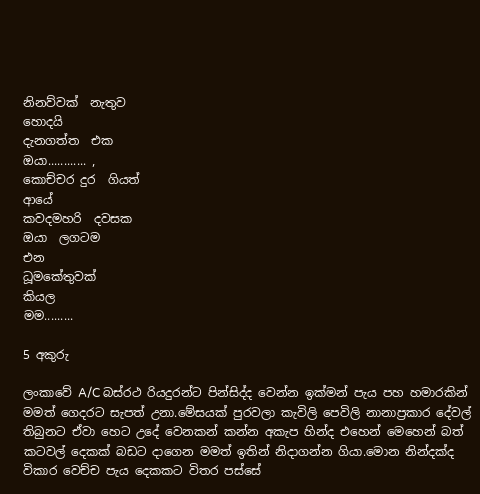නිනව්වක්  නැතුව
හොදයි
දැනගත්ත  එක
ඔයා............ ,
කොච්චර දුර  ගියත්
ආයේ
කවදමහරි  දවසක
ඔයා  ලගටම
එන
ධූමකේතුවක්
කියල
මම.........

5 අකුරු

ලංකාවේ A/C බස්රථ රියදුරන්ට පින්සිද්ද වෙන්න ඉක්මන් පැය පහ හමාරකින් මමත් ගෙදරට සැපත් උනා.මේසයක් පුරවලා කැවිලි පෙවිලි නානාප්‍රකාර දේවල් තිබුනට ඒවා හෙට උදේ වෙනකන් කන්න අකැප හින්ද එහෙන් මෙහෙන් බත් කටවල් දෙකක් බඩට දාගෙන මමත් ඉතින් නිදාගන්න ගියා.මොන නින්දක්ද විකාර වෙච්ච පැය දෙකකට විතර පස්සේ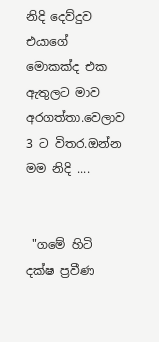නිදි දෙව්දුව එයාගේ මොකක්ද එක ඇතුලට මාව අරගත්තා.වෙලාව 3 ට විතර.ඔන්න මම නිදි ....


 "ගමේ හිටි දක්ෂ ප්‍රවීණ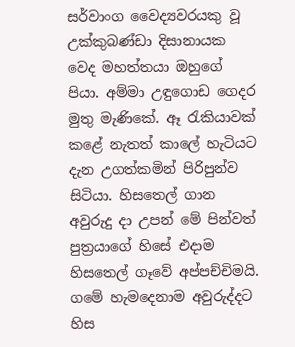සර්වාංග වෛද්‍යවරයකු වූ උක්කුබණ්ඩා දිසානායක වෙද මහත්තයා ඔහුගේ පියා. අම්මා උඳුගොඩ ගෙදර මුතු මැණිකේ. ඈ රැකියාවක් කළේ නැතත් කාලේ හැටියට දැන උගත්කමින් පිරිපුන්ව සිටියා. හිසතෙල් ගාන අවුරුදු දා උපන් මේ පින්වත් පුත්‍රයාගේ හිසේ එදාම හිසතෙල් ගෑවේ අප්පච්චිමයි. ගමේ හැමදෙනාම අවුරුද්දට හිස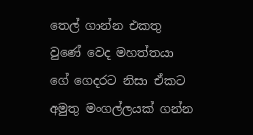තෙල් ගාන්න එකතු වුණේ වෙද මහත්තයා ගේ ගෙදරට නිසා ඒකට අමුතු මංගල්ලයක් ගන්න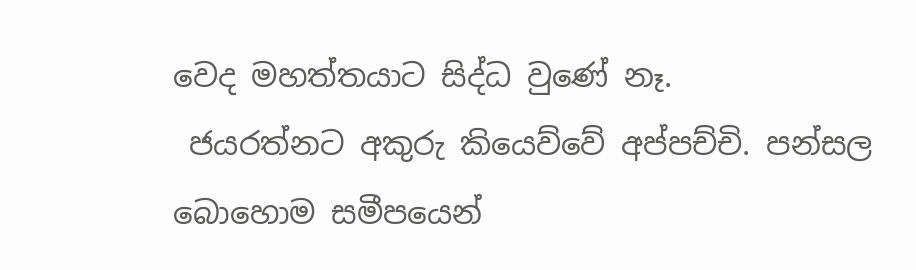වෙද මහත්තයාට සිද්ධ වුණේ නෑ.
 ජයරත්නට අකුරු කියෙව්වේ අප්පච්චි. පන්සල බොහොම සමීපයෙන්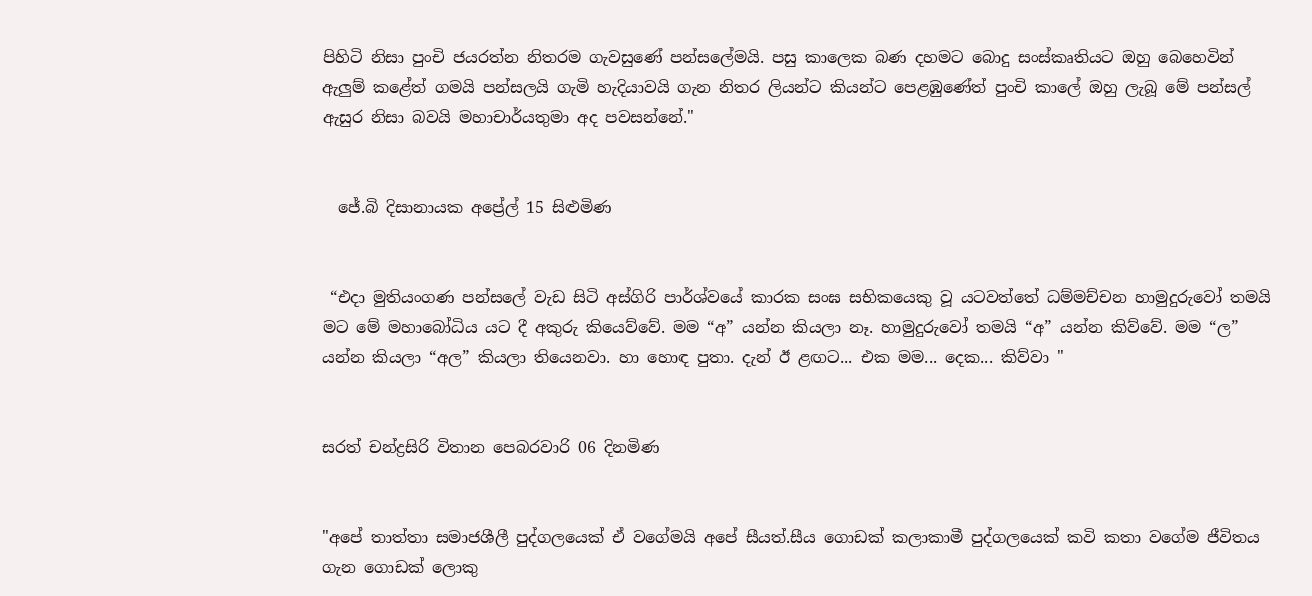පිහිටි නිසා පුංචි ජයරත්න නිතරම ගැවසුණේ පන්සලේමයි. පසු කාලෙක බණ දහමට බොදු සංස්කෘතියට ඔහු බෙහෙවින් ඇලුම් කළේත් ගමයි පන්සලයි ගැමි හැදියාවයි ගැන නිතර ලියන්ට කියන්ට පෙළඹුණේත් පුංචි කාලේ ඔහු ලැබූ මේ පන්සල් ඇසුර නිසා බවයි මහාචාර්යතුමා අද පවසන්නේ."


  ජේ.බි දිසානායක අප්‍රේල් 15 සිළුමිණ


 “එදා මුතියංගණ පන්සලේ වැඩ සිටි අස්ගිරි පාර්ශ්වයේ කාරක සංඝ සභිකයෙකු වූ යටවත්තේ ධම්මච්චන හාමුදුරුවෝ තමයි මට මේ මහාබෝධිය යට දී අකුරු කියෙව්වේ. මම “අ” යන්න කියලා නෑ. හාමුදුරුවෝ තමයි “අ” යන්න කිව්වේ. මම “ල” යන්න කියලා “අල” කියලා තියෙනවා. හා හොඳ පුතා. දැන් ඊ ළඟට... එක මම... දෙක... කිව්වා "


සරත් චන්ද්‍රසිරි විතාන පෙබරවාරි 06 දිනමිණ


"අපේ තාත්තා සමාජශීලී පුද්ගලයෙක් ඒ වගේමයි අපේ සීයත්.සීය ගොඩක් කලාකාමී පුද්ගලයෙක් කවි කතා වගේම ජීවිතය ගැන ගොඩක් ලොකු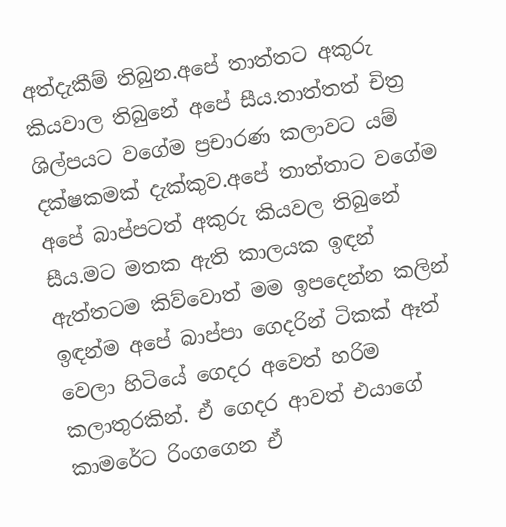අත්දැකීම් තිබුන.අපේ තාත්තට අකුරු කියවාල තිබුනේ අපේ සීය.තාත්තත් චිත්‍ර ශිල්පයට වගේම ප්‍රචාරණ කලාවට යම් දක්ෂකමක් දැක්කුව.අපේ තාත්තාට වගේම අපේ බාප්පටත් අකුරු කියවල තිබුනේ සීය.මට මතක ඇති කාලයක ඉඳන් ඇත්තටම කිව්වොත් මම ඉපදෙන්න කලින් ඉඳන්ම අපේ බාප්පා ගෙදරින් ටිකක් ඈත් වෙලා හිටියේ ගෙදර අවෙත් හරිම කලාතුරකින්. ඒ ගෙදර ආවත් එයාගේ කාමරේට රිංගගෙන ඒ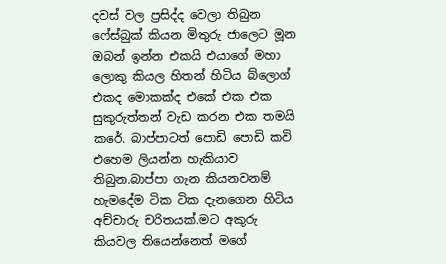දවස් වල ප්‍රසිද්ද වෙලා තිබුන ෆේස්බුක් කියන මිතුරු ජාලෙට මූන ඔබන් ඉන්න එකයි එයාගේ මහා ලොකු කියල හිතන් හිටිය බ්ලොග් එකද මොකක්ද එකේ එක එක සුකුරුත්තන් වැඩ කරන එක තමයි කරේ. බාප්පාටත් පොඩි පොඩි කවි එහෙම ලියන්න හැකියාව තිබුන.බාප්පා ගැන කියනවනම් හැමදේම ටික ටික දැනගෙන හිටිය  අච්චාරු චරිතයක්.මට අකුරු කියවල තියෙන්නෙත් මගේ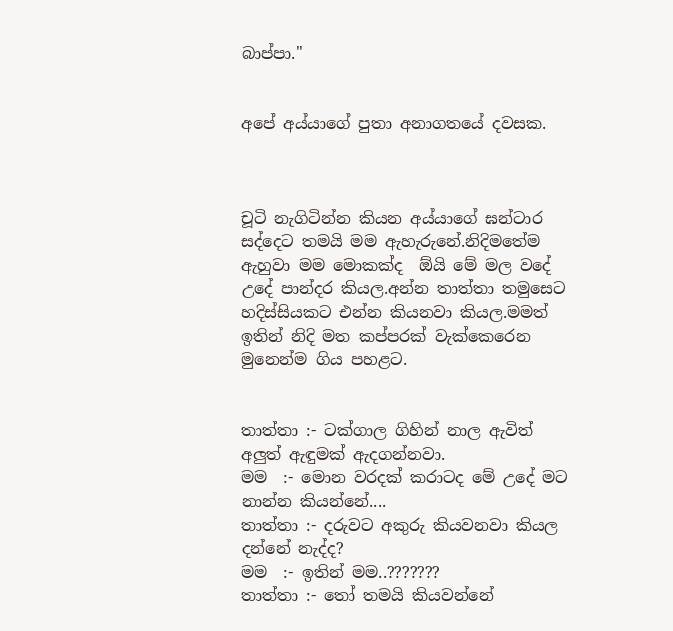බාප්පා."


අපේ අය්යාගේ පුතා අනාගතයේ දවසක.



චූටි නැගිටින්න කියන අය්යාගේ ඝන්ටාර සද්දෙට තමයි මම ඇහැරුනේ.නිදිමතේම ඇහුවා මම මොකක්ද  ඕයි මේ මල වදේ උදේ පාන්දර කියල.අන්න තාත්තා තමුසෙට හදිස්සියකට එන්න කියනවා කියල.මමත් ඉතින් නිදි මත කප්පරක් වැක්කෙරෙන  මුනෙන්ම ගිය පහළට.


තාත්තා :- ටක්ගාල ගිහින් නාල ඇවිත් අලුත් ඇඳුමක් ඇදගන්නවා.
මම  :- මොන වරදක් කරාටද මේ උදේ මට නාන්න කියන්නේ....
තාත්තා :- දරුවට අකුරු කියවනවා කියල දන්නේ නැද්ද?
මම  :- ඉතින් මම..???????
තාත්තා :- තෝ තමයි කියවන්නේ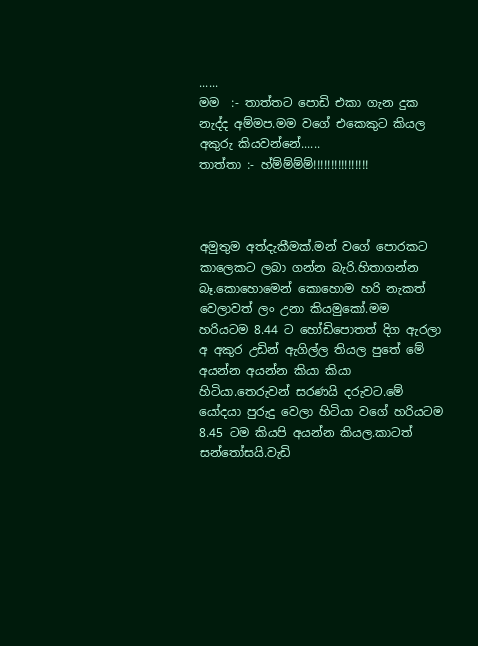......
මම  :- තාත්තට පොඩි එකා ගැන දුක නැද්ද අම්මප.මම වගේ එකෙකුට කියල අකුරු කියවන්නේ......
තාත්තා :- හ්ම්ම්ම්ම්!!!!!!!!!!!!!!!!



අමුතුම අත්දැකීමක්.මන් වගේ පොරකට කාලෙකට ලබා ගන්න බැරි.හිතාගන්න බෑ.කොහොමෙන් කොහොම හරි නැකත් වෙලාවත් ලං උනා කියමුකෝ.මම හරියටම 8.44 ට හෝඩිපොතත් දිග ඇරලා  අ අකුර උඩින් ඇගිල්ල තියල පුතේ මේ අයන්න අයන්න කියා කියා හිටියා.තෙරුවන් සරණයි දරුවට.මේ යෝදයා පුරුදු වෙලා හිටියා වගේ හරියටම 8.45 ටම කියපි අයන්න කියල.කාටත් සන්තෝසයි.වැඩි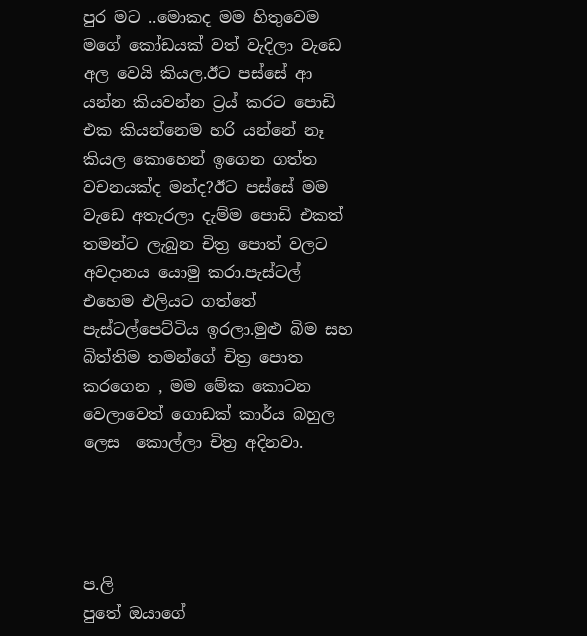පුර මට ..මොකද මම හිතුවෙම මගේ කෝඩයක් වත් වැදිලා වැඩෙ අල වෙයි කියල.ඊට පස්සේ ආ යන්න කියවන්න ට්‍රය් කරට පොඩි එක කියන්නෙම හරි යන්නේ නෑ කියල කොහෙන් ඉගෙන ගත්ත වචනයක්ද මන්ද?ඊට පස්සේ මම වැඩෙ අතැරලා දැම්ම පොඩි එකත් තමන්ට ලැබුන චිත්‍ර පොත් වලට අවදානය යොමු කරා.පැස්ටල් එහෙම එලියට ගත්තේ පැස්ටල්පෙට්ටිය ඉරලා.මුළු බිම සහ බිත්තිම තමන්ගේ චිත්‍ර පොත කරගෙන , මම මේක කොටන වෙලාවෙත් ගොඩක් කාර්ය බහුල ලෙස  කොල්ලා චිත්‍ර අදිනවා.




ප.ලි
පුතේ ඔයාගේ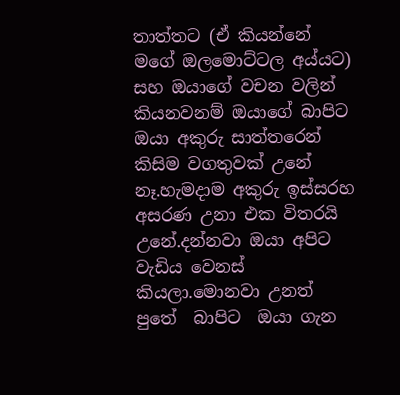තාත්තට (ඒ කියන්නේ මගේ ඔලමොට්ටල අය්යට) සහ ඔයාගේ වචන වලින් කියනවනම් ඔයාගේ බාපිට ඔයා අකුරු සාත්තරෙන් කිසිම වගතුවක් උනේ නෑ.හැමදාම අකුරු ඉස්සරහ අසරණ උනා එක විතරයි උනේ.දන්නවා ඔයා අපිට වැඩිය වෙනස්  කියලා.මොනවා උනත් පුතේ  බාපිට  ඔයා ගැන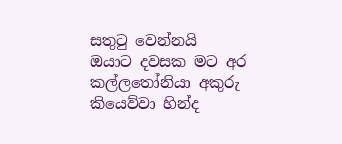සතුටු වෙන්නයි  ඔයාට දවසක මට අර කල්ලතෝනියා අකුරු කියෙව්වා හින්ද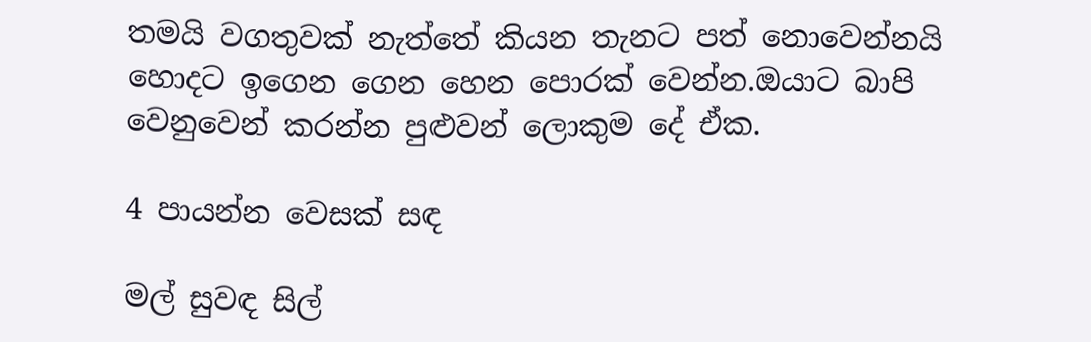තමයි වගතුවක් නැත්තේ කියන තැනට පත් නොවෙන්නයි හොදට ඉගෙන ගෙන හෙන පොරක් වෙන්න.ඔයාට බාපි වෙනුවෙන් කරන්න පුළුවන් ලොකුම දේ ඒක.

4 පායන්න වෙසක් සඳ

මල් සුවඳ සිල්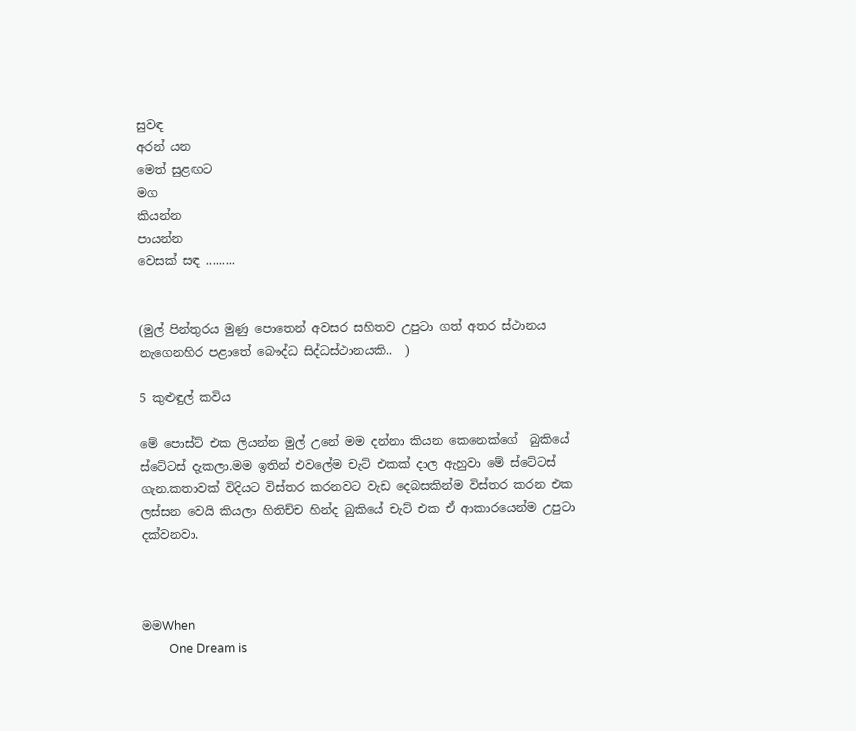සුවඳ
අරන් යන
මෙත් සුළඟට
මග
කියන්න
පායන්න
වෙසක් සඳ .........


(මුල් පින්තුරය මුණු පොතෙන් අවසර සහිතව උපුටා ගත් අතර ස්ථානය නැගෙනහිර පළාතේ බෞද්ධ සිද්ධස්ථානයකි..  )

5 කුළුඳුල් කවිය

මේ පොස්ට් එක ලියන්න මුල් උනේ මම දන්නා කියන කෙනෙක්ගේ  බුකියේ ස්ටේටස් දැකලා.මම ඉතින් එවලේම චැට් එකක් දාල ඇහුවා මේ ස්ටේටස් ගැන.කතාවක් විදියට විස්තර කරනවට වැඩ දෙබසකින්ම විස්තර කරන එක ලස්සන වෙයි කියලා හිතිච්ච හින්ද බුකියේ චැට් එක ඒ ආකාරයෙන්ම උපුටා දක්වනවා.



මමWhen
         One Dream is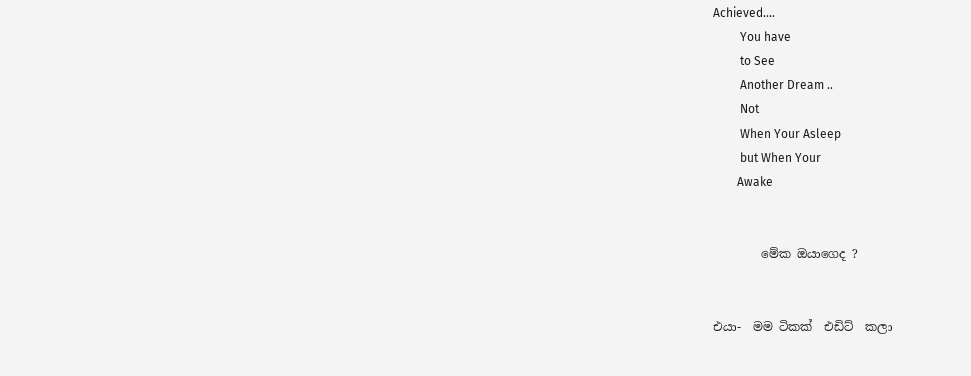Achieved....
         You have
         to See
         Another Dream ..
         Not
         When Your Asleep
         but When Your
        Awake


        මේක ඔයාගෙද ?


එයා-  මම ටිකක්  එඩිට්  කලා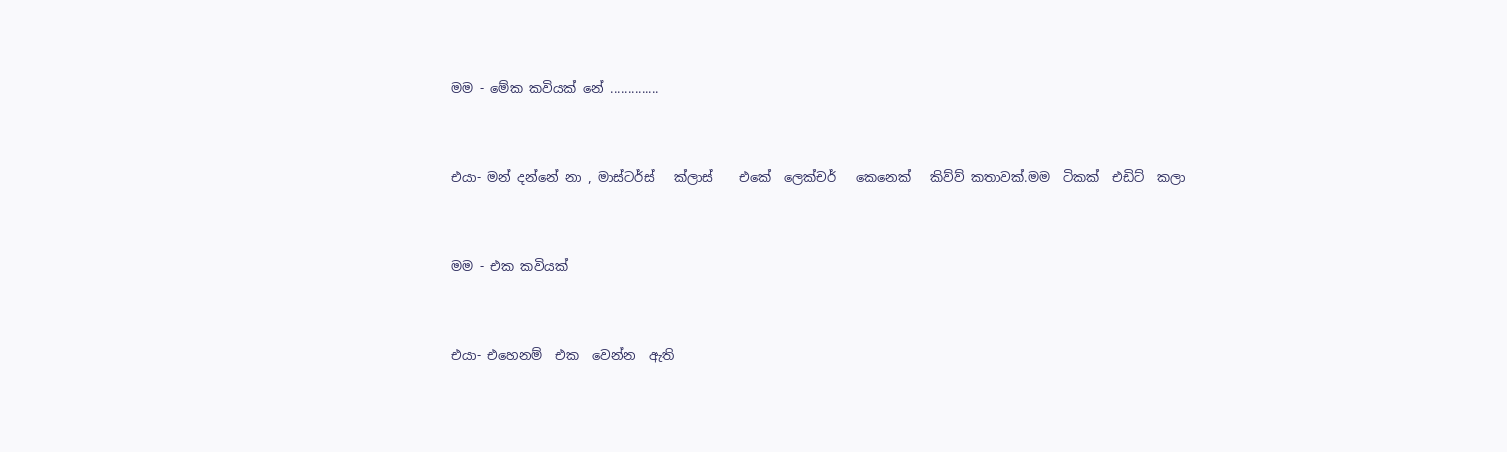මම - මේක කවියක් නේ ..............


එයා- මන් දන්නේ නා , මාස්ටර්ස්   ක්ලාස්    එකේ  ලෙක්චර්   කෙනෙක්   කිව්ව් කතාවක්.මම  ටිකක්  එඩිට්  කලා


මම - එක කවියක්


එයා- එහෙනම්  එක  වෙන්න  ඇති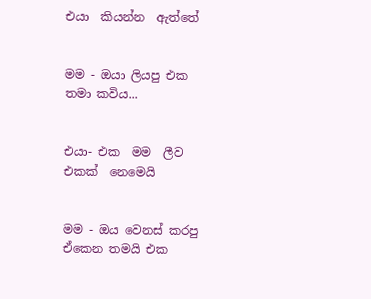එයා  කියන්න  ඇත්තේ


මම - ඔයා ලියපු එක තමා කවිය...


එයා- එක  මම  ලීව  එකක්  නෙමෙයි


මම - ඔය වෙනස් කරපු ඒකෙන තමයි එක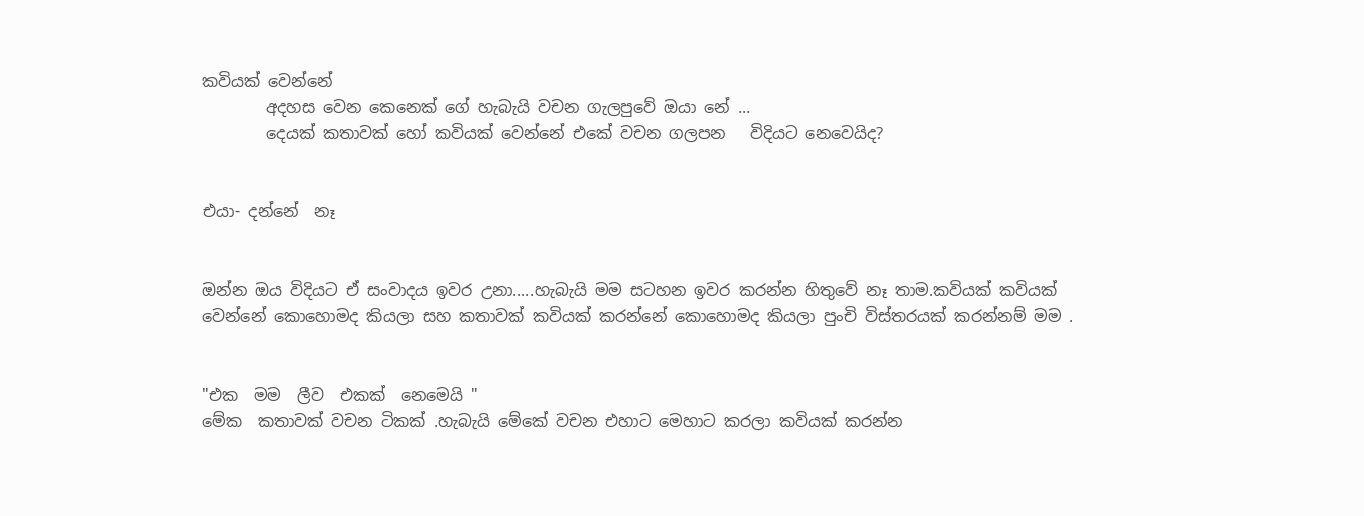කවියක් වෙන්නේ
        අදහස වෙන කෙනෙක් ගේ හැබැයි වචන ගැලපුවේ ඔයා නේ ...
        දෙයක් කතාවක් හෝ කවියක් වෙන්නේ එකේ වචන ගලපන   විදියට නෙවෙයිද?


එයා- දන්නේ  නෑ


ඔන්න ඔය විදියට ඒ සංවාදය ඉවර උනා.....හැබැයි මම සටහන ඉවර කරන්න හිතුවේ නෑ තාම.කවියක් කවියක් වෙන්නේ කොහොමද කියලා සහ කතාවක් කවියක් කරන්නේ කොහොමද කියලා පුංචි විස්තරයක් කරන්නම් මම .


"එක  මම  ලීව  එකක්  නෙමෙයි "
මේක  කතාවක් වචන ටිකක් .හැබැයි මේකේ වචන එහාට මෙහාට කරලා කවියක් කරන්න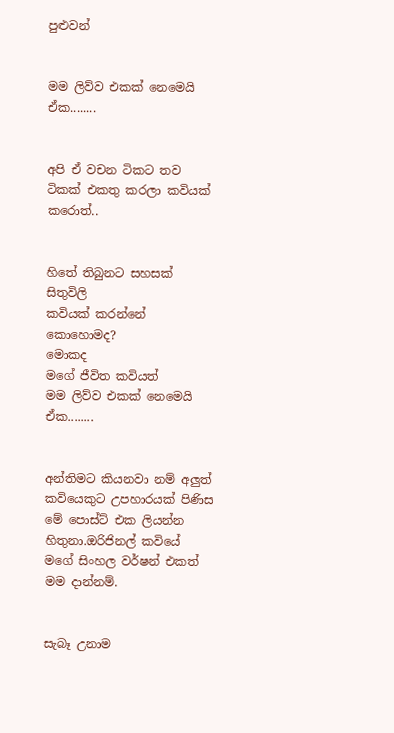පුළුවන්


මම ලිව්ව එකක් නෙමෙයි ඒක........


අපි ඒ වචන ටිකට තව ටිකක් එකතු කරලා කවියක් කරොත්..


හිතේ තිබුනට සහසක් සිතුවිලි
කවියක් කරන්නේ කොහොමද?
මොකද
මගේ ජීවිත කවියත්
මම ලිව්ව එකක් නෙමෙයි ඒක........


අන්තිමට කියනවා නම් අලුත් කවියෙකුට උපහාරයක් පිණිස මේ පොස්ට් එක ලියන්න හිතුනා.ඔරිජිනල් කවියේ මගේ සිංහල වර්ෂන් එකත් මම දාන්නම්.


සැබෑ උනාම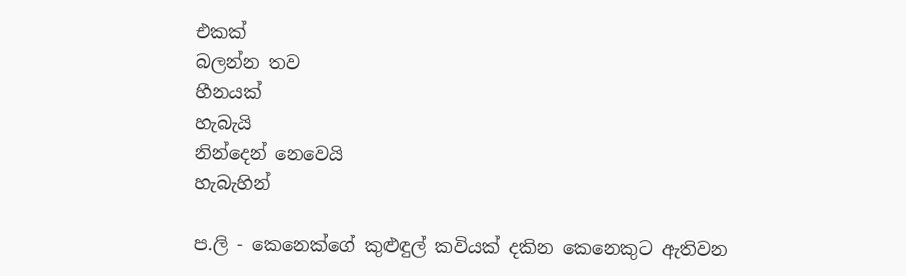එකක්
බලන්න තව
හීනයක්
හැබැයි
නින්දෙන් නෙවෙයි
හැබැහින්

ප.ලි - කෙනෙක්ගේ කුළුඳුල් කවියක් දකින කෙනෙකුට ඇතිවන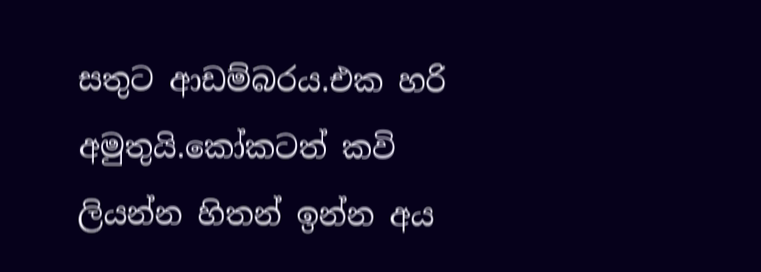සතුට ආඩම්බරය.එක හරි අමුතුයි.කෝකටත් කවි ලියන්න හිතන් ඉන්න අය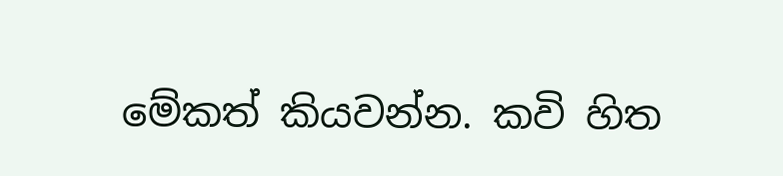මේකත් කියවන්න. කවි හිත